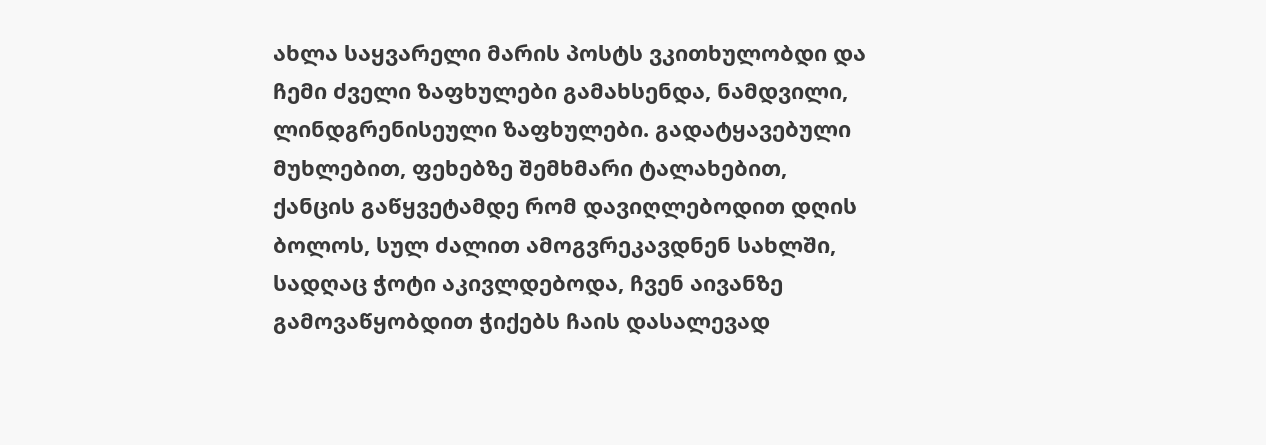ახლა საყვარელი მარის პოსტს ვკითხულობდი და ჩემი ძველი ზაფხულები გამახსენდა, ნამდვილი, ლინდგრენისეული ზაფხულები. გადატყავებული მუხლებით, ფეხებზე შემხმარი ტალახებით, ქანცის გაწყვეტამდე რომ დავიღლებოდით დღის ბოლოს, სულ ძალით ამოგვრეკავდნენ სახლში, სადღაც ჭოტი აკივლდებოდა, ჩვენ აივანზე გამოვაწყობდით ჭიქებს ჩაის დასალევად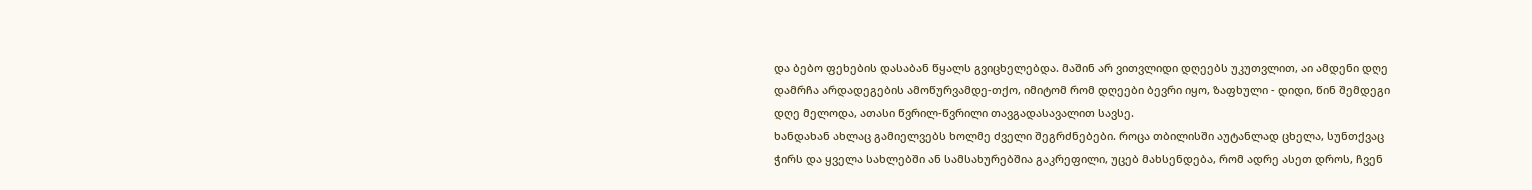და ბებო ფეხების დასაბან წყალს გვიცხელებდა. მაშინ არ ვითვლიდი დღეებს უკუთვლით, აი ამდენი დღე დამრჩა არდადეგების ამოწურვამდე-თქო, იმიტომ რომ დღეები ბევრი იყო, ზაფხული - დიდი, წინ შემდეგი დღე მელოდა, ათასი წვრილ-წვრილი თავგადასავალით სავსე.
ხანდახან ახლაც გამიელვებს ხოლმე ძველი შეგრძნებები. როცა თბილისში აუტანლად ცხელა, სუნთქვაც ჭირს და ყველა სახლებში ან სამსახურებშია გაკრეფილი, უცებ მახსენდება, რომ ადრე ასეთ დროს, ჩვენ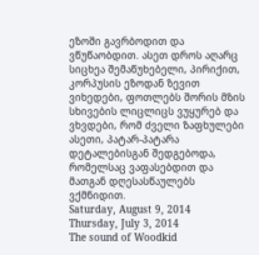ეზოში გავრბოდით და ვწუწაობდით. ასეთ დროს აღარც სიცხეა შემაწუხებელი, პირიქით, კორპუსის ეზოდან ზევით ვიხედები, ფოთლებს შორის მზის სხივების ლიცლიცს ვუყურებ და ვხვდები, რომ ძველი ზაფხულები ასეთი, პატარ-პატარა დეტალებისგან შედგებოდა, რომელსაც ვაფასებდით და მათგან დღესასწაულებს ვქმნიდით.
Saturday, August 9, 2014
Thursday, July 3, 2014
The sound of Woodkid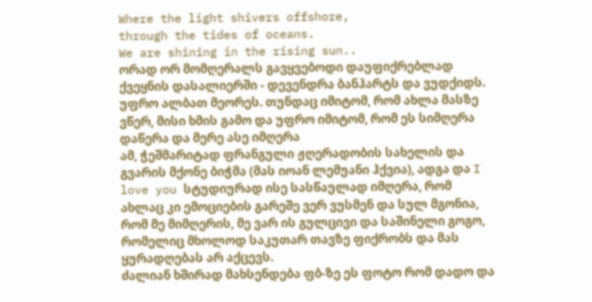Where the light shivers offshore,
through the tides of oceans.
We are shining in the rising sun..
ორად ორ მომღერალს გავყვებოდი დაუფიქრებლად ქვეყნის დასალიერში - დევენდრა ბანჰარტს და ვუდქიდს. უფრო ალბათ მეორეს. თუნდაც იმიტომ, რომ ახლა მასზე ვწერ, მისი ხმის გამო და უფრო იმიტომ, რომ ეს სიმღერა დაწერა და მერე ასე იმღერა
ამ, ჭეშმარიტად ფრანგული ჟღერადობის სახელის და გვარის მქონე ბიჭმა (მას იოან ლემუანი ჰქვია), ადგა და I love you სტუდიურად ისე სასწაულად იმღერა, რომ ახლაც კი ემოციების გარეშე ვერ ვუსმენ და სულ მგონია, რომ მე მიმღერის, მე ვარ ის გულცივი და საშინელი გოგო, რომელიც მხოლოდ საკუთარ თავზე ფიქრობს და მას ყურადღებას არ აქცევს.
ძალიან ხშირად მახსენდება ფბ-ზე ეს ფოტო რომ დადო და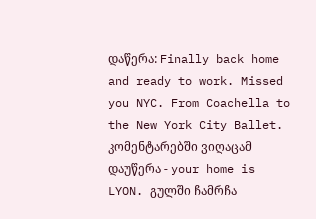დაწერა: Finally back home and ready to work. Missed you NYC. From Coachella to the New York City Ballet. კომენტარებში ვიღაცამ დაუწერა - your home is LYON. გულში ჩამრჩა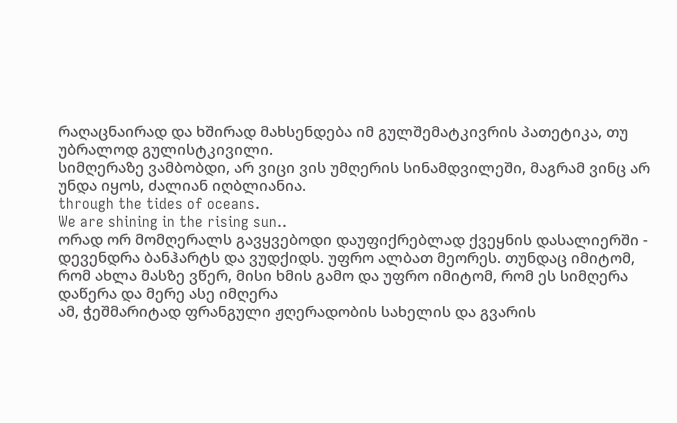რაღაცნაირად და ხშირად მახსენდება იმ გულშემატკივრის პათეტიკა, თუ უბრალოდ გულისტკივილი.
სიმღერაზე ვამბობდი, არ ვიცი ვის უმღერის სინამდვილეში, მაგრამ ვინც არ უნდა იყოს, ძალიან იღბლიანია.
through the tides of oceans.
We are shining in the rising sun..
ორად ორ მომღერალს გავყვებოდი დაუფიქრებლად ქვეყნის დასალიერში - დევენდრა ბანჰარტს და ვუდქიდს. უფრო ალბათ მეორეს. თუნდაც იმიტომ, რომ ახლა მასზე ვწერ, მისი ხმის გამო და უფრო იმიტომ, რომ ეს სიმღერა დაწერა და მერე ასე იმღერა
ამ, ჭეშმარიტად ფრანგული ჟღერადობის სახელის და გვარის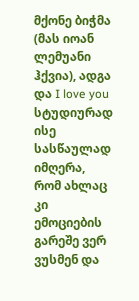მქონე ბიჭმა (მას იოან ლემუანი ჰქვია), ადგა და I love you სტუდიურად ისე სასწაულად იმღერა, რომ ახლაც კი ემოციების გარეშე ვერ ვუსმენ და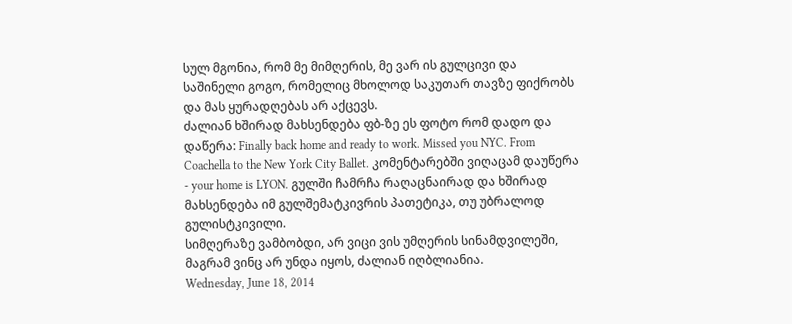სულ მგონია, რომ მე მიმღერის, მე ვარ ის გულცივი და საშინელი გოგო, რომელიც მხოლოდ საკუთარ თავზე ფიქრობს და მას ყურადღებას არ აქცევს.
ძალიან ხშირად მახსენდება ფბ-ზე ეს ფოტო რომ დადო და დაწერა: Finally back home and ready to work. Missed you NYC. From Coachella to the New York City Ballet. კომენტარებში ვიღაცამ დაუწერა - your home is LYON. გულში ჩამრჩა რაღაცნაირად და ხშირად მახსენდება იმ გულშემატკივრის პათეტიკა, თუ უბრალოდ გულისტკივილი.
სიმღერაზე ვამბობდი, არ ვიცი ვის უმღერის სინამდვილეში, მაგრამ ვინც არ უნდა იყოს, ძალიან იღბლიანია.
Wednesday, June 18, 2014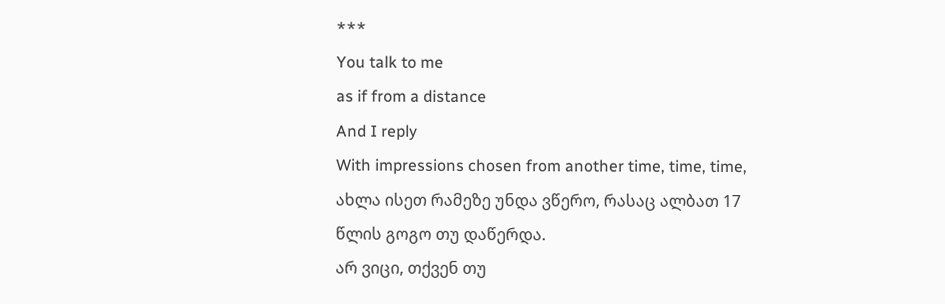***
You talk to me
as if from a distance
And I reply
With impressions chosen from another time, time, time,
ახლა ისეთ რამეზე უნდა ვწერო, რასაც ალბათ 17 წლის გოგო თუ დაწერდა.
არ ვიცი, თქვენ თუ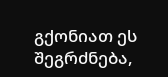გქონიათ ეს შეგრძნება,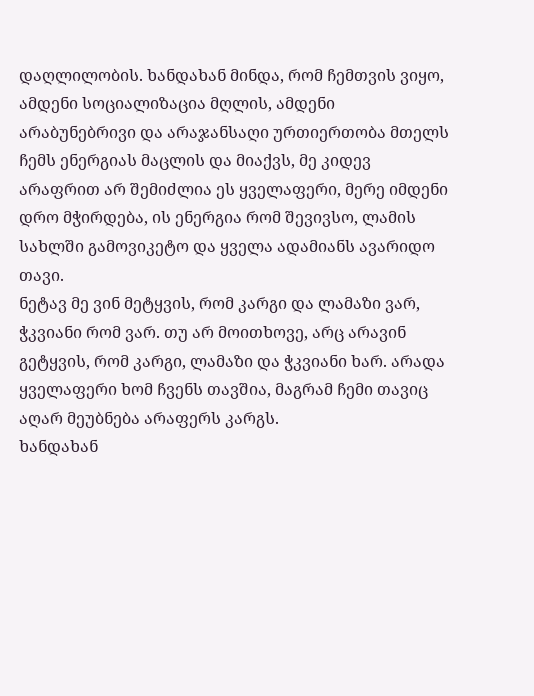დაღლილობის. ხანდახან მინდა, რომ ჩემთვის ვიყო, ამდენი სოციალიზაცია მღლის, ამდენი არაბუნებრივი და არაჯანსაღი ურთიერთობა მთელს ჩემს ენერგიას მაცლის და მიაქვს, მე კიდევ არაფრით არ შემიძლია ეს ყველაფერი, მერე იმდენი დრო მჭირდება, ის ენერგია რომ შევივსო, ლამის სახლში გამოვიკეტო და ყველა ადამიანს ავარიდო თავი.
ნეტავ მე ვინ მეტყვის, რომ კარგი და ლამაზი ვარ, ჭკვიანი რომ ვარ. თუ არ მოითხოვე, არც არავინ გეტყვის, რომ კარგი, ლამაზი და ჭკვიანი ხარ. არადა ყველაფერი ხომ ჩვენს თავშია, მაგრამ ჩემი თავიც აღარ მეუბნება არაფერს კარგს.
ხანდახან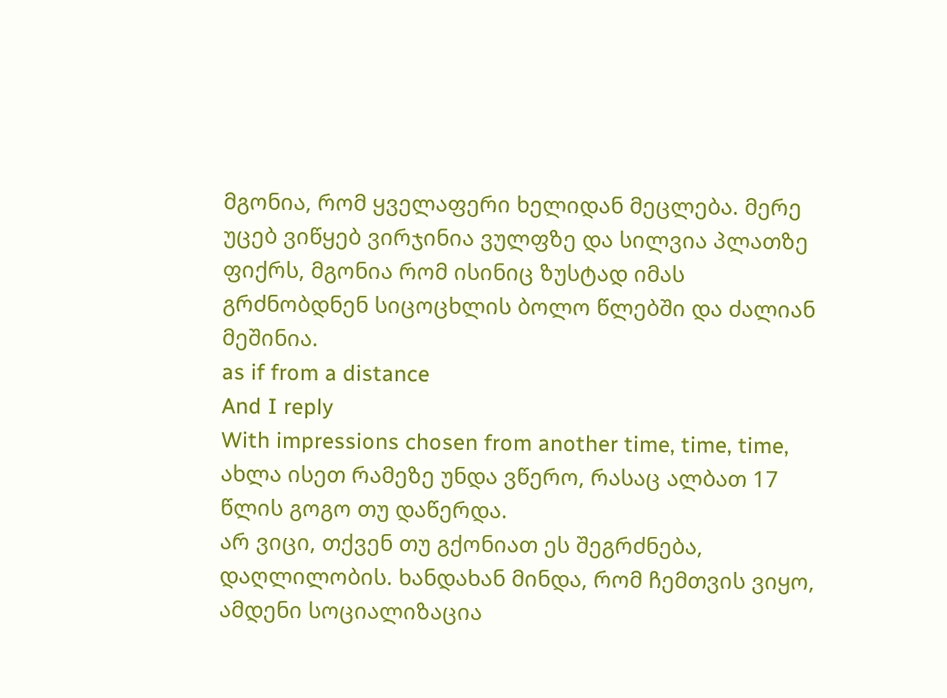მგონია, რომ ყველაფერი ხელიდან მეცლება. მერე უცებ ვიწყებ ვირჯინია ვულფზე და სილვია პლათზე ფიქრს, მგონია რომ ისინიც ზუსტად იმას გრძნობდნენ სიცოცხლის ბოლო წლებში და ძალიან მეშინია.
as if from a distance
And I reply
With impressions chosen from another time, time, time,
ახლა ისეთ რამეზე უნდა ვწერო, რასაც ალბათ 17 წლის გოგო თუ დაწერდა.
არ ვიცი, თქვენ თუ გქონიათ ეს შეგრძნება, დაღლილობის. ხანდახან მინდა, რომ ჩემთვის ვიყო, ამდენი სოციალიზაცია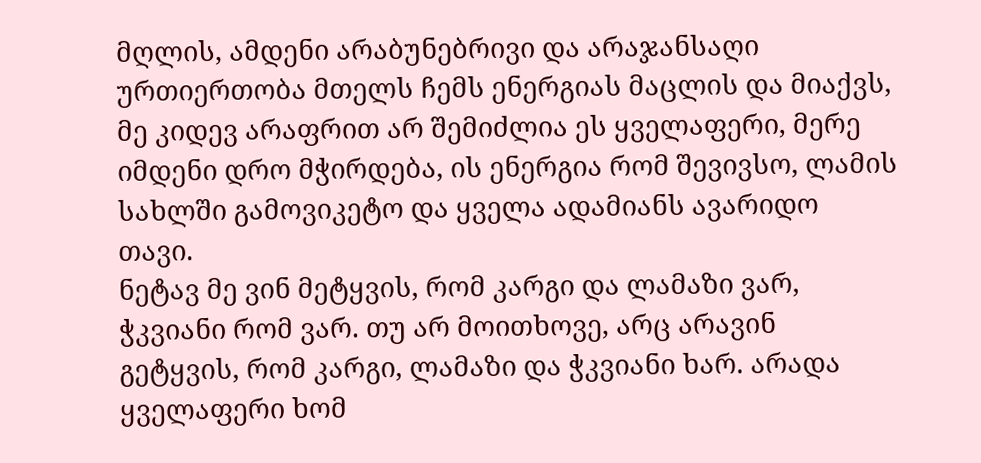მღლის, ამდენი არაბუნებრივი და არაჯანსაღი ურთიერთობა მთელს ჩემს ენერგიას მაცლის და მიაქვს, მე კიდევ არაფრით არ შემიძლია ეს ყველაფერი, მერე იმდენი დრო მჭირდება, ის ენერგია რომ შევივსო, ლამის სახლში გამოვიკეტო და ყველა ადამიანს ავარიდო თავი.
ნეტავ მე ვინ მეტყვის, რომ კარგი და ლამაზი ვარ, ჭკვიანი რომ ვარ. თუ არ მოითხოვე, არც არავინ გეტყვის, რომ კარგი, ლამაზი და ჭკვიანი ხარ. არადა ყველაფერი ხომ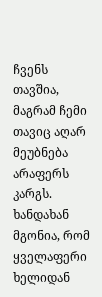ჩვენს თავშია, მაგრამ ჩემი თავიც აღარ მეუბნება არაფერს კარგს.
ხანდახან მგონია, რომ ყველაფერი ხელიდან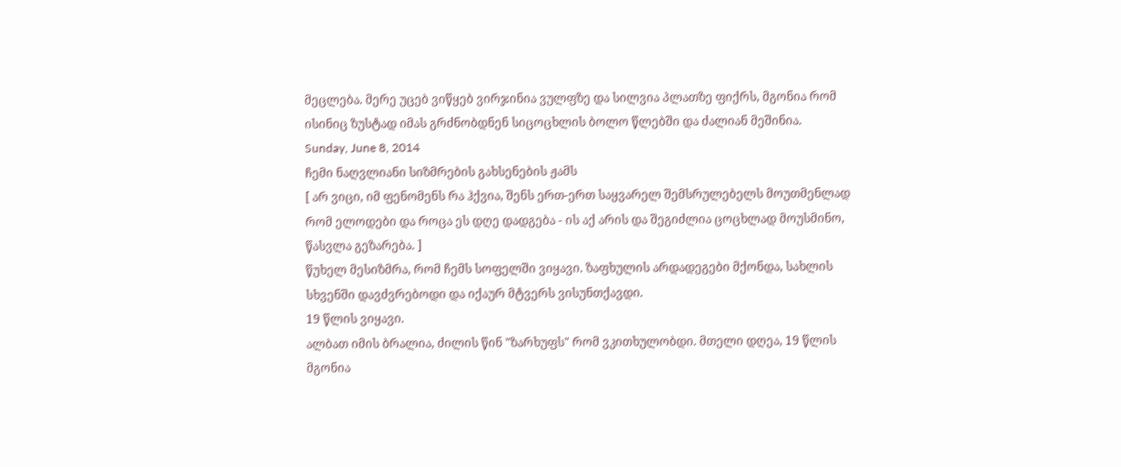მეცლება. მერე უცებ ვიწყებ ვირჯინია ვულფზე და სილვია პლათზე ფიქრს, მგონია რომ ისინიც ზუსტად იმას გრძნობდნენ სიცოცხლის ბოლო წლებში და ძალიან მეშინია.
Sunday, June 8, 2014
ჩემი ნაღვლიანი სიზმრების გახსენების ჟამს
[ არ ვიცი, იმ ფენომენს რა ჰქვია, შენს ერთ-ერთ საყვარელ შემსრულებელს მოუთმენლად რომ ელოდები და როცა ეს დღე დადგება - ის აქ არის და შეგიძლია ცოცხლად მოუსმინო, წასვლა გეზარება. ]
წუხელ მესიზმრა, რომ ჩემს სოფელში ვიყავი. ზაფხულის არდადეგები მქონდა, სახლის სხვენში დავძვრებოდი და იქაურ მტვერს ვისუნთქავდი.
19 წლის ვიყავი.
ალბათ იმის ბრალია, ძილის წინ "ზარხუფს" რომ ვკითხულობდი. მთელი დღეა, 19 წლის მგონია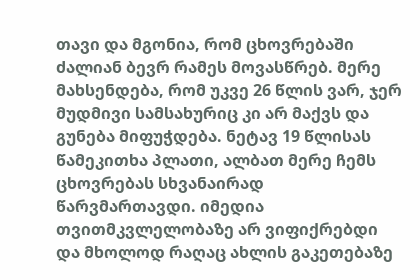თავი და მგონია, რომ ცხოვრებაში ძალიან ბევრ რამეს მოვასწრებ. მერე მახსენდება, რომ უკვე 26 წლის ვარ, ჯერ მუდმივი სამსახურიც კი არ მაქვს და გუნება მიფუჭდება. ნეტავ 19 წლისას წამეკითხა პლათი, ალბათ მერე ჩემს ცხოვრებას სხვანაირად წარვმართავდი. იმედია თვითმკვლელობაზე არ ვიფიქრებდი და მხოლოდ რაღაც ახლის გაკეთებაზე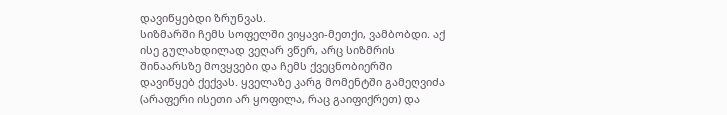დავიწყებდი ზრუნვას.
სიზმარში ჩემს სოფელში ვიყავი-მეთქი, ვამბობდი. აქ ისე გულახდილად ვეღარ ვწერ, არც სიზმრის შინაარსზე მოვყვები და ჩემს ქვეცნობიერში დავიწყებ ქექვას. ყველაზე კარგ მომენტში გამეღვიძა (არაფერი ისეთი არ ყოფილა, რაც გაიფიქრეთ) და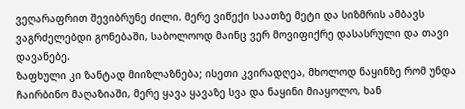ვეღარაფრით შევიბრუნე ძილი. მერე ვიწექი საათზე მეტი და სიზმრის ამბავს ვაგრძელებდი გონებაში, საბოლოოდ მაინც ვერ მოვიფიქრე დასასრული და თავი დავანებე.
ზაფხული კი ზანტად მიიზლაზნება; ისეთი კვირადღეა, მხოლოდ ნაყინზე რომ უნდა ჩაირბინო მაღაზიაში, მერე ყავა ყავაზე სვა და ნაყინი მიაყოლო, ხან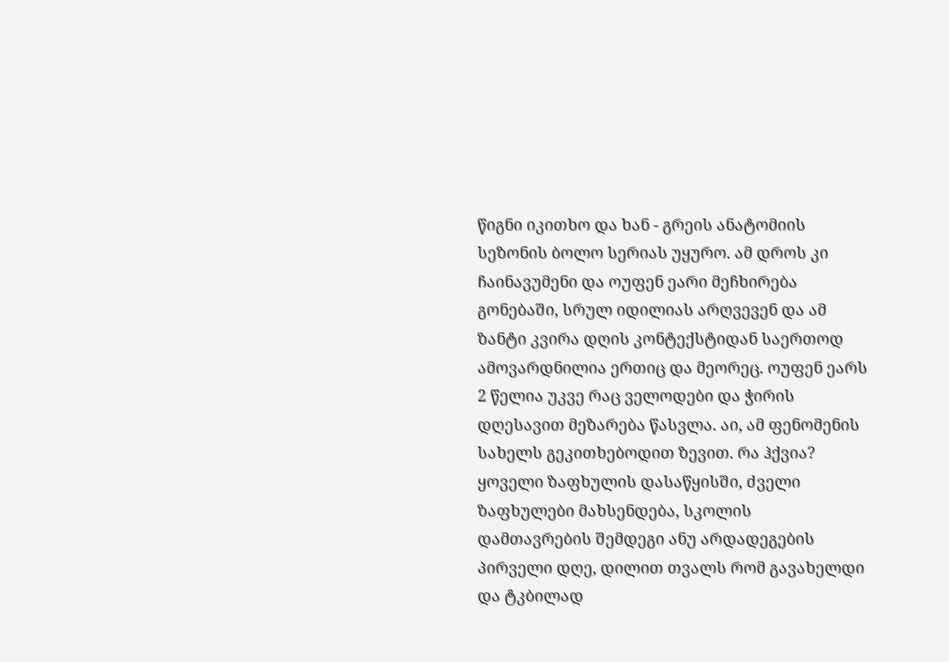წიგნი იკითხო და ხან - გრეის ანატომიის სეზონის ბოლო სერიას უყურო. ამ დროს კი ჩაინავუმენი და ოუფენ ეარი მეჩხირება გონებაში, სრულ იდილიას არღვევენ და ამ ზანტი კვირა დღის კონტექსტიდან საერთოდ ამოვარდნილია ერთიც და მეორეც. ოუფენ ეარს 2 წელია უკვე რაც ველოდები და ჭირის დღესავით მეზარება წასვლა. აი, ამ ფენომენის სახელს გეკითხებოდით ზევით. რა ჰქვია?
ყოველი ზაფხულის დასაწყისში, ძველი ზაფხულები მახსენდება, სკოლის დამთავრების შემდეგი ანუ არდადეგების პირველი დღე, დილით თვალს რომ გავახელდი და ტკბილად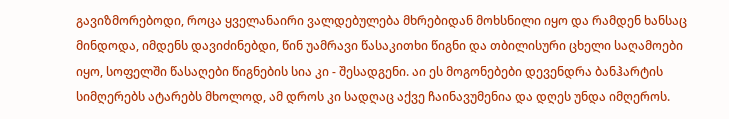გავიზმორებოდი, როცა ყველანაირი ვალდებულება მხრებიდან მოხსნილი იყო და რამდენ ხანსაც მინდოდა, იმდენს დავიძინებდი, წინ უამრავი წასაკითხი წიგნი და თბილისური ცხელი საღამოები იყო, სოფელში წასაღები წიგნების სია კი - შესადგენი. აი ეს მოგონებები დევენდრა ბანჰარტის სიმღერებს ატარებს მხოლოდ, ამ დროს კი სადღაც აქვე ჩაინავუმენია და დღეს უნდა იმღეროს.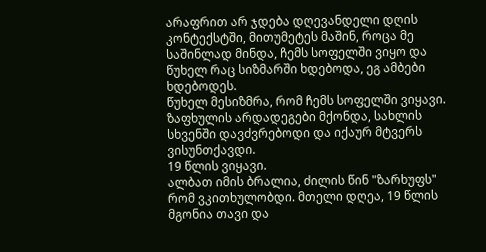არაფრით არ ჯდება დღევანდელი დღის კონტექსტში, მითუმეტეს მაშინ, როცა მე საშინლად მინდა, ჩემს სოფელში ვიყო და წუხელ რაც სიზმარში ხდებოდა, ეგ ამბები ხდებოდეს.
წუხელ მესიზმრა, რომ ჩემს სოფელში ვიყავი. ზაფხულის არდადეგები მქონდა, სახლის სხვენში დავძვრებოდი და იქაურ მტვერს ვისუნთქავდი.
19 წლის ვიყავი.
ალბათ იმის ბრალია, ძილის წინ "ზარხუფს" რომ ვკითხულობდი. მთელი დღეა, 19 წლის მგონია თავი და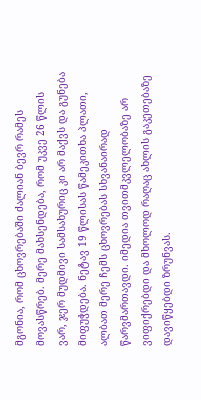მგონია, რომ ცხოვრებაში ძალიან ბევრ რამეს მოვასწრებ. მერე მახსენდება, რომ უკვე 26 წლის ვარ, ჯერ მუდმივი სამსახურიც კი არ მაქვს და გუნება მიფუჭდება. ნეტავ 19 წლისას წამეკითხა პლათი, ალბათ მერე ჩემს ცხოვრებას სხვანაირად წარვმართავდი. იმედია თვითმკვლელობაზე არ ვიფიქრებდი და მხოლოდ რაღაც ახლის გაკეთებაზე დავიწყებდი ზრუნვას.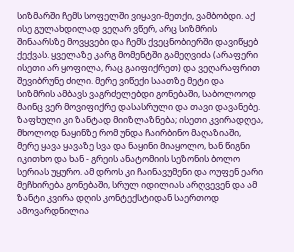სიზმარში ჩემს სოფელში ვიყავი-მეთქი, ვამბობდი. აქ ისე გულახდილად ვეღარ ვწერ, არც სიზმრის შინაარსზე მოვყვები და ჩემს ქვეცნობიერში დავიწყებ ქექვას. ყველაზე კარგ მომენტში გამეღვიძა (არაფერი ისეთი არ ყოფილა, რაც გაიფიქრეთ) და ვეღარაფრით შევიბრუნე ძილი. მერე ვიწექი საათზე მეტი და სიზმრის ამბავს ვაგრძელებდი გონებაში, საბოლოოდ მაინც ვერ მოვიფიქრე დასასრული და თავი დავანებე.
ზაფხული კი ზანტად მიიზლაზნება; ისეთი კვირადღეა, მხოლოდ ნაყინზე რომ უნდა ჩაირბინო მაღაზიაში, მერე ყავა ყავაზე სვა და ნაყინი მიაყოლო, ხან წიგნი იკითხო და ხან - გრეის ანატომიის სეზონის ბოლო სერიას უყურო. ამ დროს კი ჩაინავუმენი და ოუფენ ეარი მეჩხირება გონებაში, სრულ იდილიას არღვევენ და ამ ზანტი კვირა დღის კონტექსტიდან საერთოდ ამოვარდნილია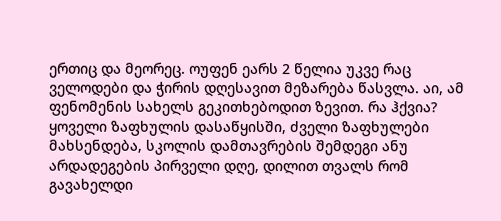ერთიც და მეორეც. ოუფენ ეარს 2 წელია უკვე რაც ველოდები და ჭირის დღესავით მეზარება წასვლა. აი, ამ ფენომენის სახელს გეკითხებოდით ზევით. რა ჰქვია?
ყოველი ზაფხულის დასაწყისში, ძველი ზაფხულები მახსენდება, სკოლის დამთავრების შემდეგი ანუ არდადეგების პირველი დღე, დილით თვალს რომ გავახელდი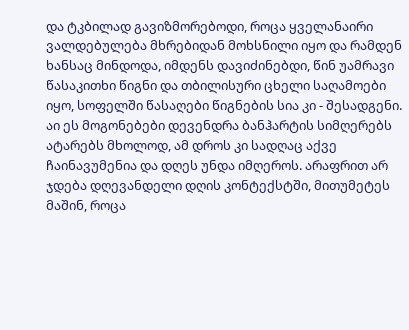და ტკბილად გავიზმორებოდი, როცა ყველანაირი ვალდებულება მხრებიდან მოხსნილი იყო და რამდენ ხანსაც მინდოდა, იმდენს დავიძინებდი, წინ უამრავი წასაკითხი წიგნი და თბილისური ცხელი საღამოები იყო, სოფელში წასაღები წიგნების სია კი - შესადგენი. აი ეს მოგონებები დევენდრა ბანჰარტის სიმღერებს ატარებს მხოლოდ, ამ დროს კი სადღაც აქვე ჩაინავუმენია და დღეს უნდა იმღეროს. არაფრით არ ჯდება დღევანდელი დღის კონტექსტში, მითუმეტეს მაშინ, როცა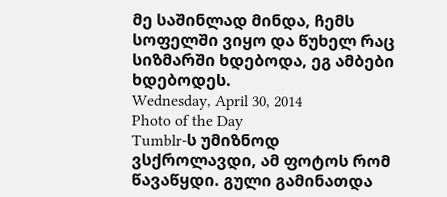მე საშინლად მინდა, ჩემს სოფელში ვიყო და წუხელ რაც სიზმარში ხდებოდა, ეგ ამბები ხდებოდეს.
Wednesday, April 30, 2014
Photo of the Day
Tumblr-ს უმიზნოდ ვსქროლავდი, ამ ფოტოს რომ წავაწყდი. გული გამინათდა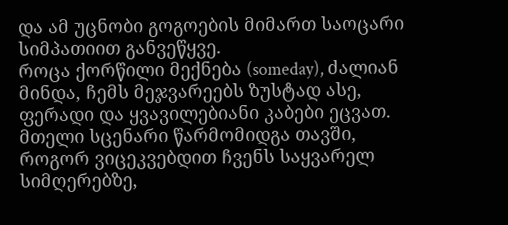და ამ უცნობი გოგოების მიმართ საოცარი სიმპათიით განვეწყვე.
როცა ქორწილი მექნება (someday), ძალიან მინდა, ჩემს მეჯვარეებს ზუსტად ასე, ფერადი და ყვავილებიანი კაბები ეცვათ.
მთელი სცენარი წარმომიდგა თავში, როგორ ვიცეკვებდით ჩვენს საყვარელ სიმღერებზე,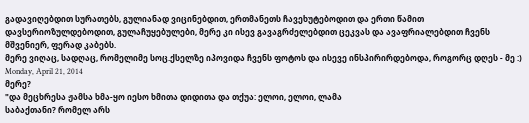გადავიღებდით სურათებს, გულიანად ვიცინებდით, ერთმანეთს ჩავეხუტებოდით და ერთი წამით დავსერიოზულდებოდით, გულაჩუყებულები, მერე კი ისევ გავაგრძელებდით ცეკვას და ავაფრიალებდით ჩვენს მშვენიერ, ფერად კაბებს.
მერე ვიღაც, სადღაც, რომელიმე სოც.ქსელზე იპოვიდა ჩვენს ფოტოს და ისევე ინსპირირდებოდა, როგორც დღეს - მე :)
Monday, April 21, 2014
მერე?
"და მეცხრესა ჟამსა ხმა-ყო იესო ხმითა დიდითა და თქუა: ელოი, ელოი, ლამა
საბაქთანი? რომელ არს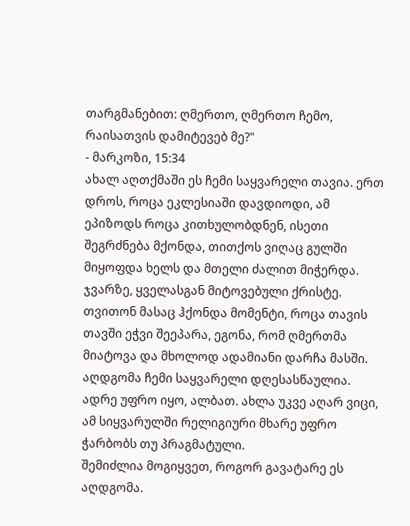თარგმანებით: ღმერთო, ღმერთო ჩემო, რაისათვის დამიტევებ მე?"
- მარკოზი, 15:34
ახალ აღთქმაში ეს ჩემი საყვარელი თავია. ერთ დროს, როცა ეკლესიაში დავდიოდი, ამ ეპიზოდს როცა კითხულობდნენ, ისეთი შეგრძნება მქონდა, თითქოს ვიღაც გულში მიყოფდა ხელს და მთელი ძალით მიჭერდა. ჯვარზე, ყველასგან მიტოვებული ქრისტე. თვითონ მასაც ჰქონდა მომენტი, როცა თავის თავში ეჭვი შეეპარა, ეგონა, რომ ღმერთმა მიატოვა და მხოლოდ ადამიანი დარჩა მასში.
აღდგომა ჩემი საყვარელი დღესასწაულია. ადრე უფრო იყო, ალბათ. ახლა უკვე აღარ ვიცი, ამ სიყვარულში რელიგიური მხარე უფრო ჭარბობს თუ პრაგმატული.
შემიძლია მოგიყვეთ, როგორ გავატარე ეს აღდგომა.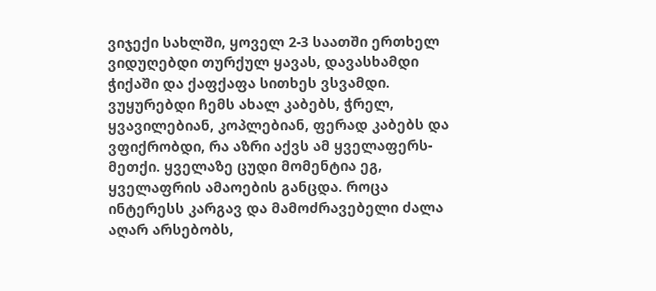ვიჯექი სახლში, ყოველ 2-3 საათში ერთხელ ვიდუღებდი თურქულ ყავას, დავასხამდი ჭიქაში და ქაფქაფა სითხეს ვსვამდი.
ვუყურებდი ჩემს ახალ კაბებს, ჭრელ, ყვავილებიან, კოპლებიან, ფერად კაბებს და ვფიქრობდი, რა აზრი აქვს ამ ყველაფერს-მეთქი. ყველაზე ცუდი მომენტია ეგ, ყველაფრის ამაოების განცდა. როცა ინტერესს კარგავ და მამოძრავებელი ძალა აღარ არსებობს,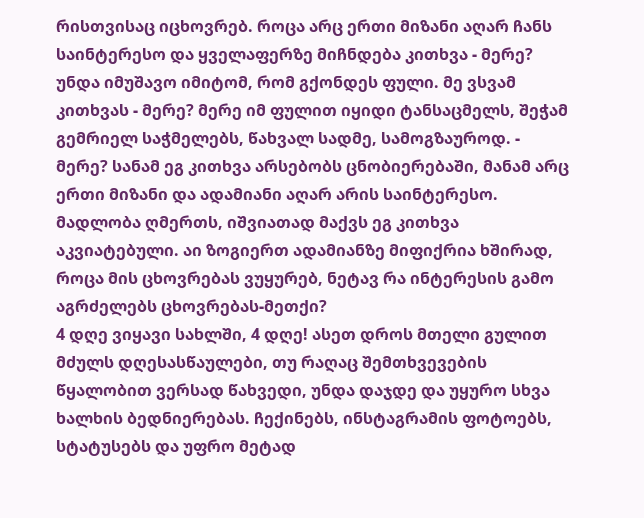რისთვისაც იცხოვრებ. როცა არც ერთი მიზანი აღარ ჩანს საინტერესო და ყველაფერზე მიჩნდება კითხვა - მერე? უნდა იმუშავო იმიტომ, რომ გქონდეს ფული. მე ვსვამ კითხვას - მერე? მერე იმ ფულით იყიდი ტანსაცმელს, შეჭამ გემრიელ საჭმელებს, წახვალ სადმე, სამოგზაუროდ. - მერე? სანამ ეგ კითხვა არსებობს ცნობიერებაში, მანამ არც ერთი მიზანი და ადამიანი აღარ არის საინტერესო. მადლობა ღმერთს, იშვიათად მაქვს ეგ კითხვა აკვიატებული. აი ზოგიერთ ადამიანზე მიფიქრია ხშირად, როცა მის ცხოვრებას ვუყურებ, ნეტავ რა ინტერესის გამო აგრძელებს ცხოვრებას-მეთქი?
4 დღე ვიყავი სახლში, 4 დღე! ასეთ დროს მთელი გულით მძულს დღესასწაულები, თუ რაღაც შემთხვევების წყალობით ვერსად წახვედი, უნდა დაჯდე და უყურო სხვა ხალხის ბედნიერებას. ჩექინებს, ინსტაგრამის ფოტოებს, სტატუსებს და უფრო მეტად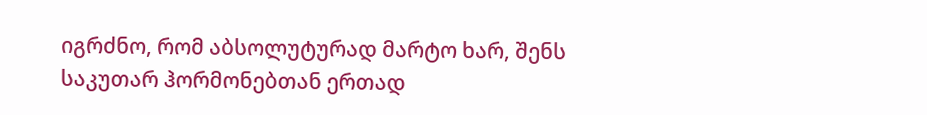იგრძნო, რომ აბსოლუტურად მარტო ხარ, შენს საკუთარ ჰორმონებთან ერთად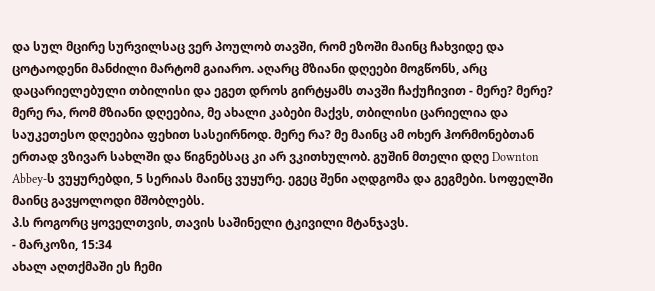და სულ მცირე სურვილსაც ვერ პოულობ თავში, რომ ეზოში მაინც ჩახვიდე და ცოტაოდენი მანძილი მარტომ გაიარო. აღარც მზიანი დღეები მოგწონს, არც დაცარიელებული თბილისი და ეგეთ დროს გირტყამს თავში ჩაქუჩივით - მერე? მერე? მერე რა, რომ მზიანი დღეებია, მე ახალი კაბები მაქვს, თბილისი ცარიელია და საუკეთესო დღეებია ფეხით სასეირნოდ. მერე რა? მე მაინც ამ ოხერ ჰორმონებთან ერთად ვზივარ სახლში და წიგნებსაც კი არ ვკითხულობ. გუშინ მთელი დღე Downton Abbey-ს ვუყურებდი, 5 სერიას მაინც ვუყურე. ეგეც შენი აღდგომა და გეგმები. სოფელში მაინც გავყოლოდი მშობლებს.
პ.ს როგორც ყოველთვის, თავის საშინელი ტკივილი მტანჯავს.
- მარკოზი, 15:34
ახალ აღთქმაში ეს ჩემი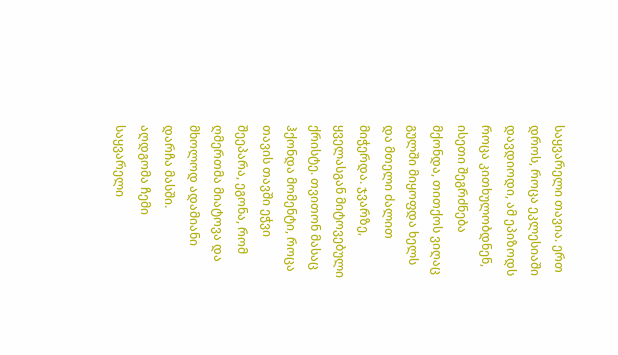საყვარელი თავია. ერთ დროს, როცა ეკლესიაში დავდიოდი, ამ ეპიზოდს როცა კითხულობდნენ, ისეთი შეგრძნება მქონდა, თითქოს ვიღაც გულში მიყოფდა ხელს და მთელი ძალით მიჭერდა. ჯვარზე, ყველასგან მიტოვებული ქრისტე. თვითონ მასაც ჰქონდა მომენტი, როცა თავის თავში ეჭვი შეეპარა, ეგონა, რომ ღმერთმა მიატოვა და მხოლოდ ადამიანი დარჩა მასში.
აღდგომა ჩემი საყვარელი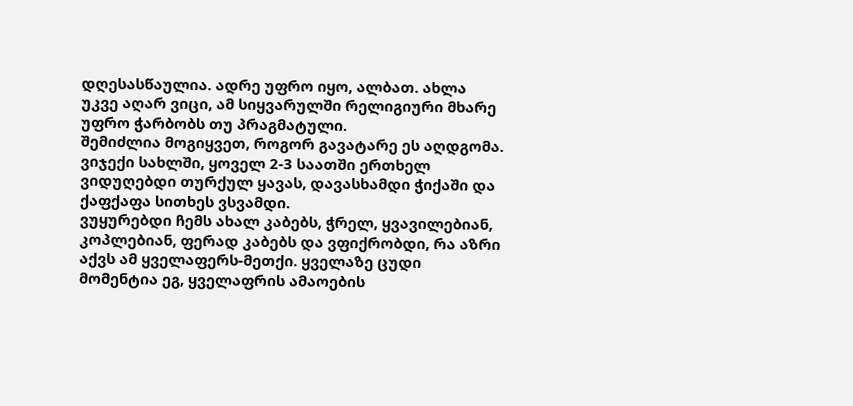დღესასწაულია. ადრე უფრო იყო, ალბათ. ახლა უკვე აღარ ვიცი, ამ სიყვარულში რელიგიური მხარე უფრო ჭარბობს თუ პრაგმატული.
შემიძლია მოგიყვეთ, როგორ გავატარე ეს აღდგომა.
ვიჯექი სახლში, ყოველ 2-3 საათში ერთხელ ვიდუღებდი თურქულ ყავას, დავასხამდი ჭიქაში და ქაფქაფა სითხეს ვსვამდი.
ვუყურებდი ჩემს ახალ კაბებს, ჭრელ, ყვავილებიან, კოპლებიან, ფერად კაბებს და ვფიქრობდი, რა აზრი აქვს ამ ყველაფერს-მეთქი. ყველაზე ცუდი მომენტია ეგ, ყველაფრის ამაოების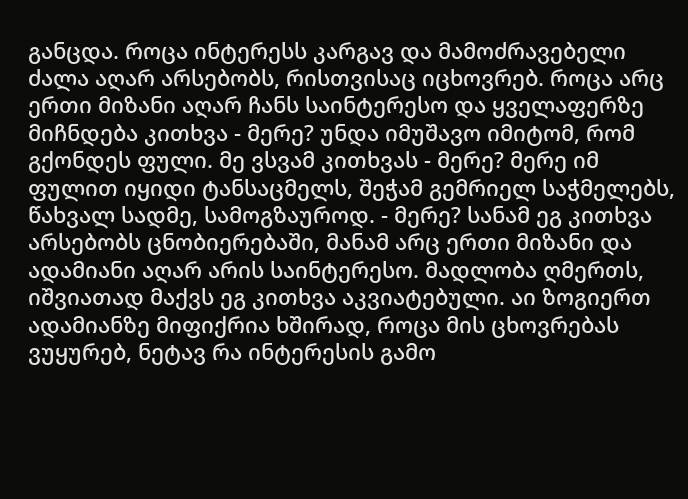განცდა. როცა ინტერესს კარგავ და მამოძრავებელი ძალა აღარ არსებობს, რისთვისაც იცხოვრებ. როცა არც ერთი მიზანი აღარ ჩანს საინტერესო და ყველაფერზე მიჩნდება კითხვა - მერე? უნდა იმუშავო იმიტომ, რომ გქონდეს ფული. მე ვსვამ კითხვას - მერე? მერე იმ ფულით იყიდი ტანსაცმელს, შეჭამ გემრიელ საჭმელებს, წახვალ სადმე, სამოგზაუროდ. - მერე? სანამ ეგ კითხვა არსებობს ცნობიერებაში, მანამ არც ერთი მიზანი და ადამიანი აღარ არის საინტერესო. მადლობა ღმერთს, იშვიათად მაქვს ეგ კითხვა აკვიატებული. აი ზოგიერთ ადამიანზე მიფიქრია ხშირად, როცა მის ცხოვრებას ვუყურებ, ნეტავ რა ინტერესის გამო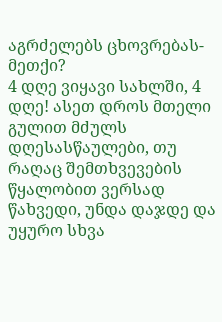აგრძელებს ცხოვრებას-მეთქი?
4 დღე ვიყავი სახლში, 4 დღე! ასეთ დროს მთელი გულით მძულს დღესასწაულები, თუ რაღაც შემთხვევების წყალობით ვერსად წახვედი, უნდა დაჯდე და უყურო სხვა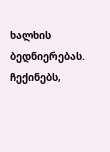ხალხის ბედნიერებას. ჩექინებს,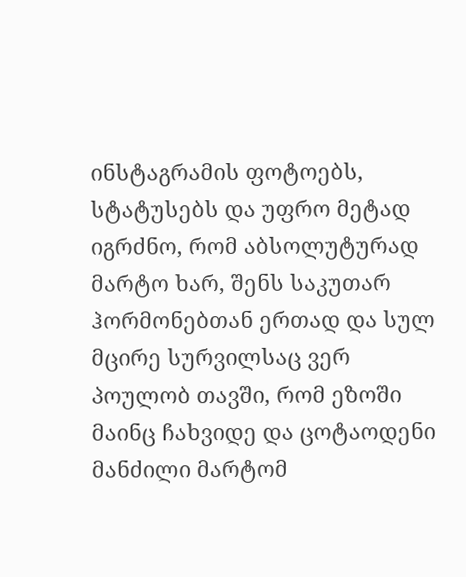ინსტაგრამის ფოტოებს, სტატუსებს და უფრო მეტად იგრძნო, რომ აბსოლუტურად მარტო ხარ, შენს საკუთარ ჰორმონებთან ერთად და სულ მცირე სურვილსაც ვერ პოულობ თავში, რომ ეზოში მაინც ჩახვიდე და ცოტაოდენი მანძილი მარტომ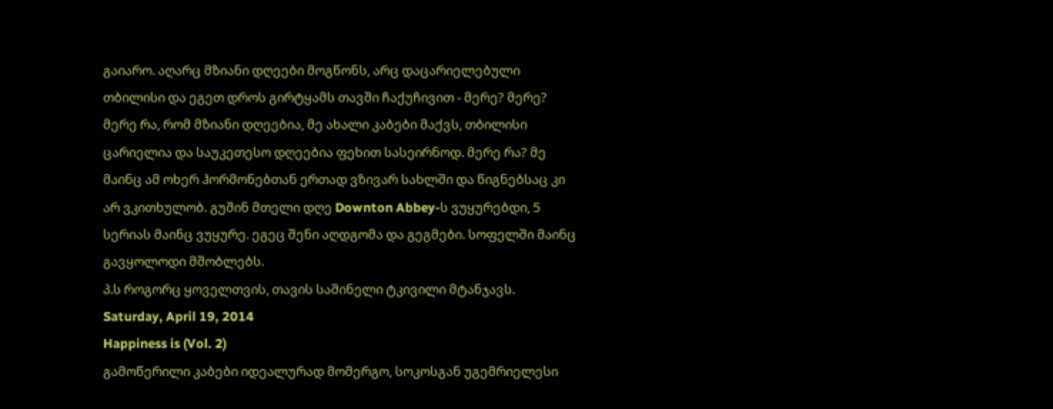გაიარო. აღარც მზიანი დღეები მოგწონს, არც დაცარიელებული თბილისი და ეგეთ დროს გირტყამს თავში ჩაქუჩივით - მერე? მერე? მერე რა, რომ მზიანი დღეებია, მე ახალი კაბები მაქვს, თბილისი ცარიელია და საუკეთესო დღეებია ფეხით სასეირნოდ. მერე რა? მე მაინც ამ ოხერ ჰორმონებთან ერთად ვზივარ სახლში და წიგნებსაც კი არ ვკითხულობ. გუშინ მთელი დღე Downton Abbey-ს ვუყურებდი, 5 სერიას მაინც ვუყურე. ეგეც შენი აღდგომა და გეგმები. სოფელში მაინც გავყოლოდი მშობლებს.
პ.ს როგორც ყოველთვის, თავის საშინელი ტკივილი მტანჯავს.
Saturday, April 19, 2014
Happiness is (Vol. 2)
გამოწერილი კაბები იდეალურად მომერგო, სოკოსგან უგემრიელესი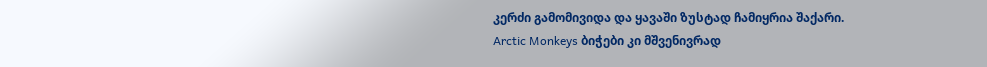კერძი გამომივიდა და ყავაში ზუსტად ჩამიყრია შაქარი.
Arctic Monkeys ბიჭები კი მშვენივრად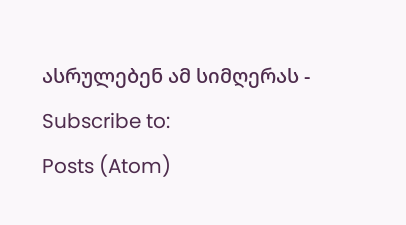ასრულებენ ამ სიმღერას -
Subscribe to:
Posts (Atom)